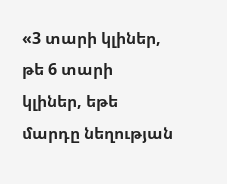«3 տարի կլիներ, թե 6 տարի կլիներ, եթե մարդը նեղության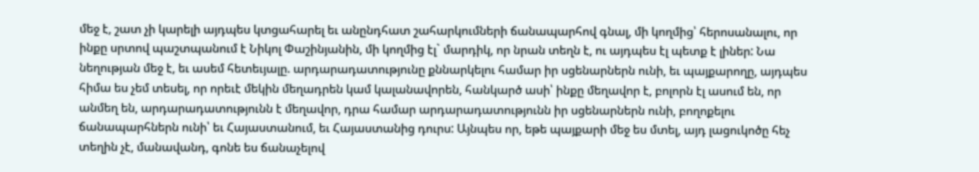մեջ է, շատ չի կարելի այդպես կտցահարել եւ անընդհատ շահարկումների ճանապարհով գնալ, մի կողմից՝ հերոսանալու, որ ինքը սրտով պաշտպանում է Նիկոլ Փաշինյանին, մի կողմից էլ` մարդիկ, որ նրան տեղն է, ու այդպես էլ պետք է լիներ: Նա նեղության մեջ է, եւ ասեմ հետեւյալը. արդարադատությունը քննարկելու համար իր սցենարներն ունի, եւ պայքարողը, այդպես հիմա ես չեմ տեսել, որ որեւէ մեկին մեղադրեն կամ կալանավորեն, հանկարծ ասի՝ ինքը մեղավոր է, բոլորն էլ ասում են, որ անմեղ են, արդարադատությունն է մեղավոր, դրա համար արդարադատությունն իր սցենարներն ունի, բողոքելու ճանապարհներն ունի՝ եւ Հայաստանում, եւ Հայաստանից դուրս: Այնպես որ, եթե պայքարի մեջ ես մտել, այդ լացուկոծը հեչ տեղին չէ, մանավանդ, գոնե ես ճանաչելով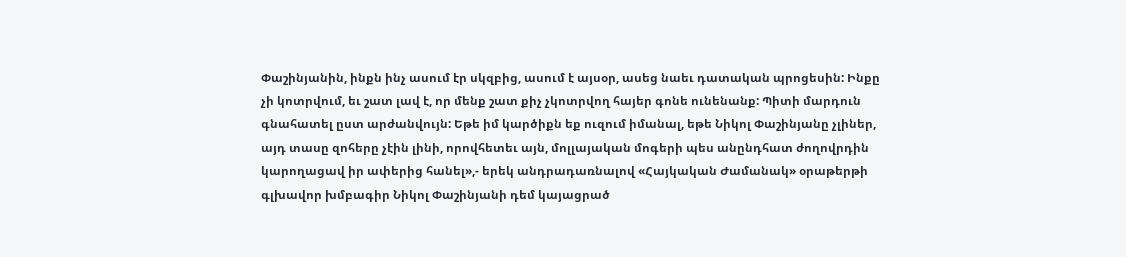Փաշինյանին, ինքն ինչ ասում էր սկզբից, ասում է այսօր, ասեց նաեւ դատական պրոցեսին: Ինքը չի կոտրվում, եւ շատ լավ է, որ մենք շատ քիչ չկոտրվող հայեր գոնե ունենանք: Պիտի մարդուն գնահատել ըստ արժանվույն: Եթե իմ կարծիքն եք ուզում իմանալ, եթե Նիկոլ Փաշինյանը չլիներ, այդ տասը զոհերը չէին լինի, որովհետեւ այն, մոլլայական մոգերի պես անընդհատ ժողովրդին կարողացավ իր ափերից հանել»,- երեկ անդրադառնալով «Հայկական Ժամանակ» օրաթերթի գլխավոր խմբագիր Նիկոլ Փաշինյանի դեմ կայացրած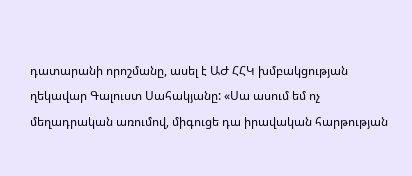դատարանի որոշմանը, ասել է ԱԺ ՀՀԿ խմբակցության ղեկավար Գալուստ Սահակյանը: «Սա ասում եմ ոչ մեղադրական առումով, միգուցե դա իրավական հարթության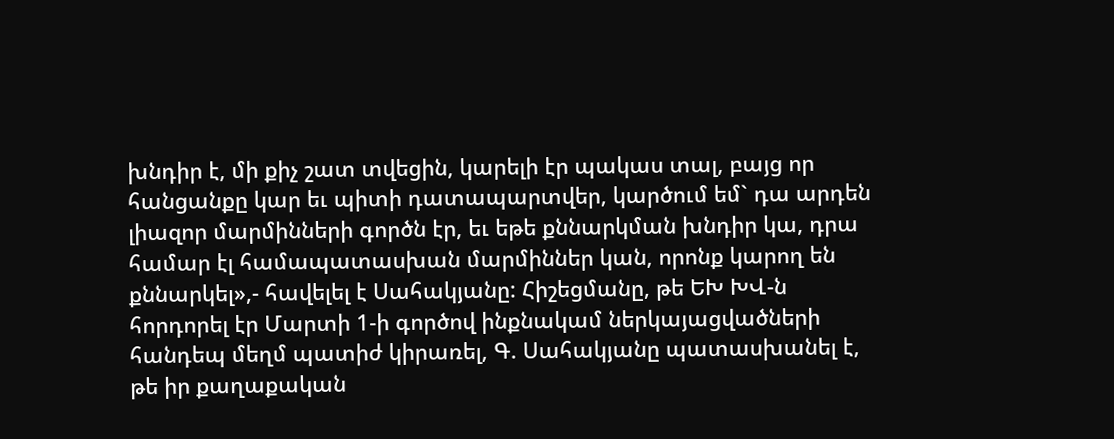խնդիր է, մի քիչ շատ տվեցին, կարելի էր պակաս տալ, բայց որ հանցանքը կար եւ պիտի դատապարտվեր, կարծում եմ` դա արդեն լիազոր մարմինների գործն էր, եւ եթե քննարկման խնդիր կա, դրա համար էլ համապատասխան մարմիններ կան, որոնք կարող են քննարկել»,- հավելել է Սահակյանը: Հիշեցմանը, թե ԵԽ ԽՎ-ն հորդորել էր Մարտի 1-ի գործով ինքնակամ ներկայացվածների հանդեպ մեղմ պատիժ կիրառել, Գ. Սահակյանը պատասխանել է, թե իր քաղաքական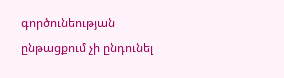գործունեության ընթացքում չի ընդունել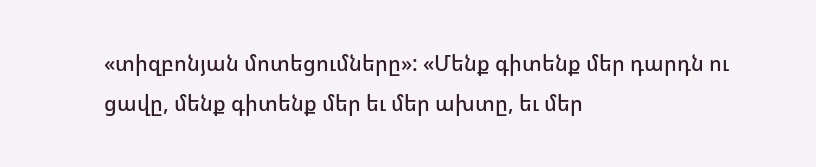«տիզբոնյան մոտեցումները»: «Մենք գիտենք մեր դարդն ու ցավը, մենք գիտենք մեր եւ մեր ախտը, եւ մեր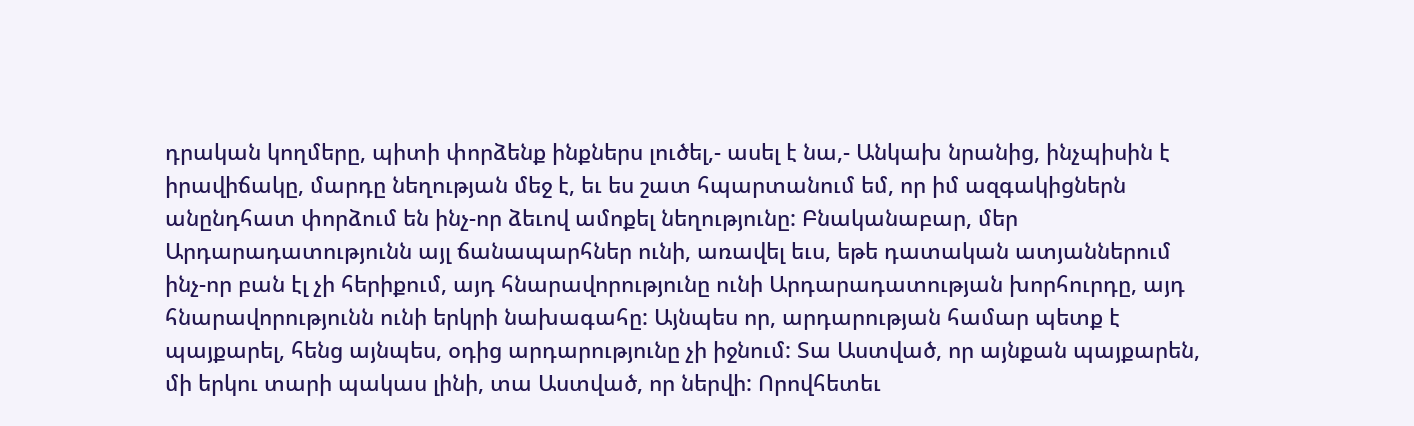դրական կողմերը, պիտի փորձենք ինքներս լուծել,- ասել է նա,- Անկախ նրանից, ինչպիսին է իրավիճակը, մարդը նեղության մեջ է, եւ ես շատ հպարտանում եմ, որ իմ ազգակիցներն անընդհատ փորձում են ինչ-որ ձեւով ամոքել նեղությունը: Բնականաբար, մեր Արդարադատությունն այլ ճանապարհներ ունի, առավել եւս, եթե դատական ատյաններում ինչ-որ բան էլ չի հերիքում, այդ հնարավորությունը ունի Արդարադատության խորհուրդը, այդ հնարավորությունն ունի երկրի նախագահը: Այնպես որ, արդարության համար պետք է պայքարել, հենց այնպես, օդից արդարությունը չի իջնում: Տա Աստված, որ այնքան պայքարեն, մի երկու տարի պակաս լինի, տա Աստված, որ ներվի: Որովհետեւ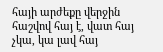հայի արժեքը վերջին հաշվով հայ է, վատ հայ չկա, կա լավ հայ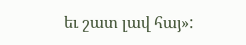եւ շատ լավ հայ»: